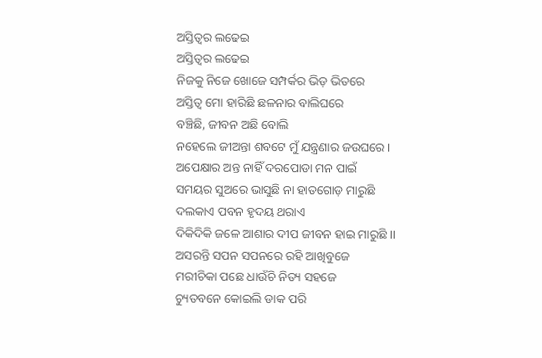ଅସ୍ତିତ୍ଵର ଲଢେଇ
ଅସ୍ତିତ୍ଵର ଲଢେଇ
ନିଜକୁ ନିଜେ ଖୋଜେ ସମ୍ପର୍କର ଭିଡ଼ ଭିତରେ
ଅସ୍ତିତ୍ବ ମୋ ହାରିଛି ଛଳନାର ବାଲିଘରେ
ବଞ୍ଚିଛି, ଜୀବନ ଅଛି ବୋଲି
ନହେଲେ ଜୀଅନ୍ତା ଶବଟେ ମୁଁ ଯନ୍ତ୍ରଣାର ଜଉଘରେ ।
ଅପେକ୍ଷାର ଅନ୍ତ ନାହିଁ ଦରପୋଡା ମନ ପାଇଁ
ସମୟର ସୁଅରେ ଭାସୁଛି ନା ହାତଗୋଡ଼ ମାରୁଛି
ଦଲକାଏ ପବନ ହୃଦୟ ଥରାଏ
ଦିକିଦିକି ଜଳେ ଆଶାର ଦୀପ ଜୀବନ ହାଇ ମାରୁଛି ।।
ଅସରନ୍ତି ସପନ ସପନରେ ରହି ଆଖିବୁଜେ
ମରୀଚିକା ପଛେ ଧାଉଁଚି ନିତ୍ୟ ସହଜେ
ଚ୍ୟୁତବନେ କୋଇଲି ଡାକ ପରି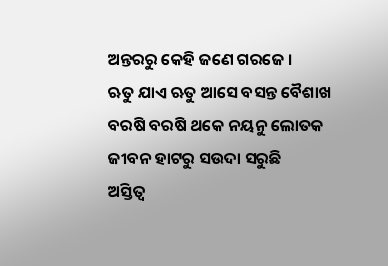ଅନ୍ତରରୁ କେହି ଜଣେ ଗରଜେ ।
ଋତୁ ଯାଏ ଋତୁ ଆସେ ବସନ୍ତ ବୈଶାଖ
ବରଷି ବରଷି ଥକେ ନୟନୁ ଲୋତକ
ଜୀବନ ହାଟରୁ ସଉଦା ସରୁଛି
ଅସ୍ତିତ୍ବ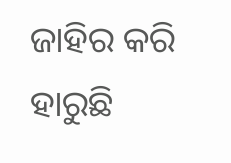ଜାହିର କରି ହାରୁଛି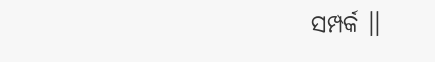ସମ୍ପର୍କ ।।